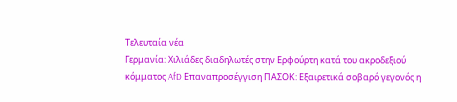Τελευταία νέα
Γερμανία: Χιλιάδες διαδηλωτές στην Ερφούρτη κατά του ακροδεξιού κόμματος AfD Επαναπροσέγγιση ΠΑΣΟΚ: Εξαιρετικά σοβαρό γεγονός η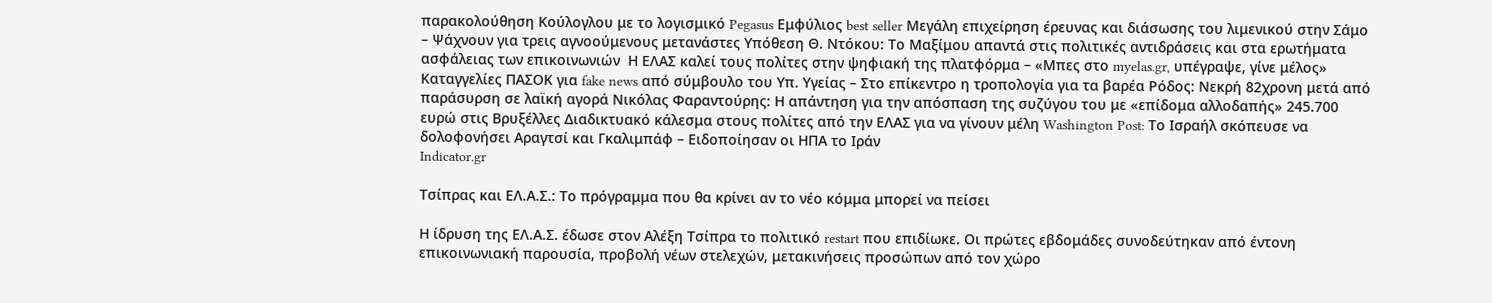παρακολούθηση Κούλογλου με το λογισμικό Pegasus Εμφύλιος best seller Μεγάλη επιχείρηση έρευνας και διάσωσης του λιμενικού στην Σάμο – Ψάχνουν για τρεις αγνοούμενους μετανάστες Υπόθεση Θ. Ντόκου: Το Μαξίμου απαντά στις πολιτικές αντιδράσεις και στα ερωτήματα ασφάλειας των επικοινωνιών  Η ΕΛΑΣ καλεί τους πολίτες στην ψηφιακή της πλατφόρμα – «Μπες στο myelas.gr, υπέγραψε, γίνε μέλος» Καταγγελίες ΠΑΣΟΚ για fake news από σύμβουλο του Υπ. Υγείας – Στο επίκεντρο η τροπολογία για τα βαρέα Ρόδος: Νεκρή 82χρονη μετά από παράσυρση σε λαϊκή αγορά Νικόλας Φαραντούρης: Η απάντηση για την απόσπαση της συζύγου του με «επίδομα αλλοδαπής» 245.700 ευρώ στις Βρυξέλλες Διαδικτυακό κάλεσμα στους πολίτες από την ΕΛΑΣ για να γίνουν μέλη Washington Post: Το Ισραήλ σκόπευσε να δολοφονήσει Αραγτσί και Γκαλιμπάφ – Ειδοποίησαν οι ΗΠΑ το Ιράν
Indicator.gr

Τσίπρας και ΕΛ.Α.Σ.: Το πρόγραμμα που θα κρίνει αν το νέο κόμμα μπορεί να πείσει

Η ίδρυση της ΕΛ.Α.Σ. έδωσε στον Αλέξη Τσίπρα το πολιτικό restart που επιδίωκε. Οι πρώτες εβδομάδες συνοδεύτηκαν από έντονη επικοινωνιακή παρουσία, προβολή νέων στελεχών, μετακινήσεις προσώπων από τον χώρο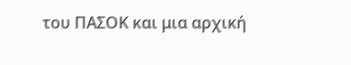του ΠΑΣΟΚ και μια αρχική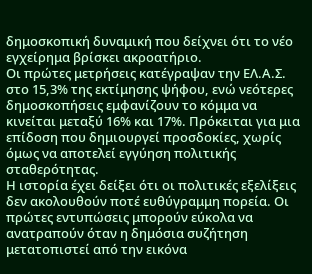δημοσκοπική δυναμική που δείχνει ότι το νέο εγχείρημα βρίσκει ακροατήριο.
Οι πρώτες μετρήσεις κατέγραψαν την ΕΛ.Α.Σ. στο 15,3% της εκτίμησης ψήφου, ενώ νεότερες δημοσκοπήσεις εμφανίζουν το κόμμα να κινείται μεταξύ 16% και 17%. Πρόκειται για μια επίδοση που δημιουργεί προσδοκίες, χωρίς όμως να αποτελεί εγγύηση πολιτικής σταθερότητας.
Η ιστορία έχει δείξει ότι οι πολιτικές εξελίξεις δεν ακολουθούν ποτέ ευθύγραμμη πορεία. Οι πρώτες εντυπώσεις μπορούν εύκολα να ανατραπούν όταν η δημόσια συζήτηση μετατοπιστεί από την εικόνα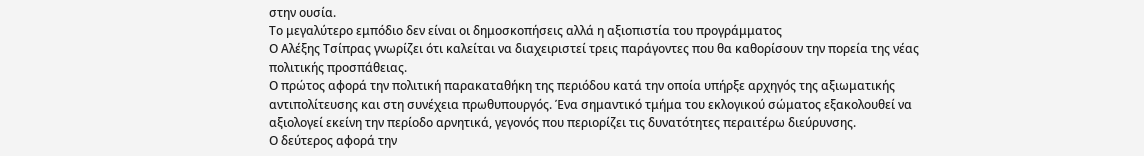στην ουσία.
Το μεγαλύτερο εμπόδιο δεν είναι οι δημοσκοπήσεις αλλά η αξιοπιστία του προγράμματος
Ο Αλέξης Τσίπρας γνωρίζει ότι καλείται να διαχειριστεί τρεις παράγοντες που θα καθορίσουν την πορεία της νέας πολιτικής προσπάθειας.
Ο πρώτος αφορά την πολιτική παρακαταθήκη της περιόδου κατά την οποία υπήρξε αρχηγός της αξιωματικής αντιπολίτευσης και στη συνέχεια πρωθυπουργός. Ένα σημαντικό τμήμα του εκλογικού σώματος εξακολουθεί να αξιολογεί εκείνη την περίοδο αρνητικά, γεγονός που περιορίζει τις δυνατότητες περαιτέρω διεύρυνσης.
Ο δεύτερος αφορά την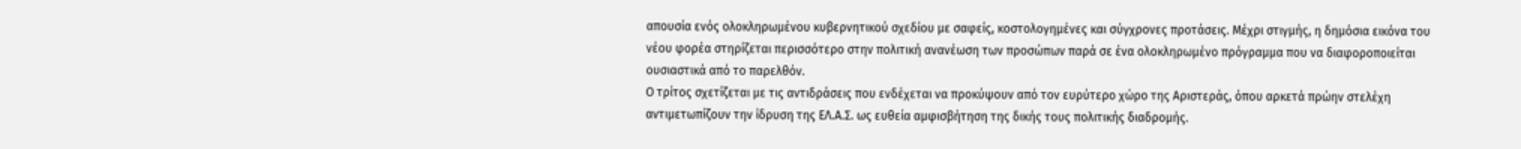απουσία ενός ολοκληρωμένου κυβερνητικού σχεδίου με σαφείς, κοστολογημένες και σύγχρονες προτάσεις. Μέχρι στιγμής, η δημόσια εικόνα του νέου φορέα στηρίζεται περισσότερο στην πολιτική ανανέωση των προσώπων παρά σε ένα ολοκληρωμένο πρόγραμμα που να διαφοροποιείται ουσιαστικά από το παρελθόν.
Ο τρίτος σχετίζεται με τις αντιδράσεις που ενδέχεται να προκύψουν από τον ευρύτερο χώρο της Αριστεράς, όπου αρκετά πρώην στελέχη αντιμετωπίζουν την ίδρυση της ΕΛ.Α.Σ. ως ευθεία αμφισβήτηση της δικής τους πολιτικής διαδρομής.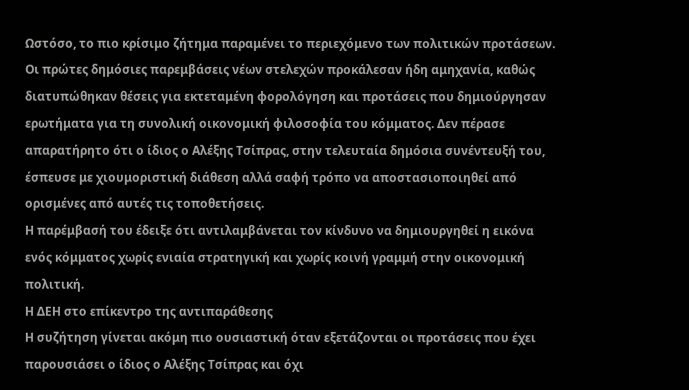Ωστόσο, το πιο κρίσιμο ζήτημα παραμένει το περιεχόμενο των πολιτικών προτάσεων.
Οι πρώτες δημόσιες παρεμβάσεις νέων στελεχών προκάλεσαν ήδη αμηχανία, καθώς διατυπώθηκαν θέσεις για εκτεταμένη φορολόγηση και προτάσεις που δημιούργησαν ερωτήματα για τη συνολική οικονομική φιλοσοφία του κόμματος. Δεν πέρασε απαρατήρητο ότι ο ίδιος ο Αλέξης Τσίπρας, στην τελευταία δημόσια συνέντευξή του, έσπευσε με χιουμοριστική διάθεση αλλά σαφή τρόπο να αποστασιοποιηθεί από ορισμένες από αυτές τις τοποθετήσεις.
Η παρέμβασή του έδειξε ότι αντιλαμβάνεται τον κίνδυνο να δημιουργηθεί η εικόνα ενός κόμματος χωρίς ενιαία στρατηγική και χωρίς κοινή γραμμή στην οικονομική πολιτική.
Η ΔΕΗ στο επίκεντρο της αντιπαράθεσης
Η συζήτηση γίνεται ακόμη πιο ουσιαστική όταν εξετάζονται οι προτάσεις που έχει παρουσιάσει ο ίδιος ο Αλέξης Τσίπρας και όχι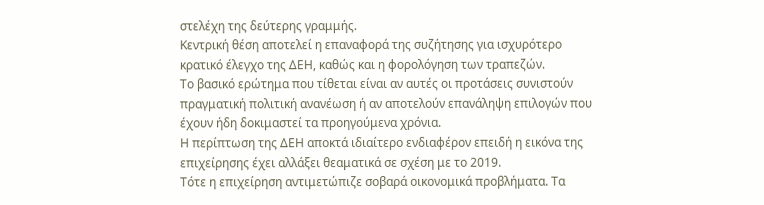στελέχη της δεύτερης γραμμής.
Κεντρική θέση αποτελεί η επαναφορά της συζήτησης για ισχυρότερο κρατικό έλεγχο της ΔΕΗ, καθώς και η φορολόγηση των τραπεζών.
Το βασικό ερώτημα που τίθεται είναι αν αυτές οι προτάσεις συνιστούν πραγματική πολιτική ανανέωση ή αν αποτελούν επανάληψη επιλογών που έχουν ήδη δοκιμαστεί τα προηγούμενα χρόνια.
Η περίπτωση της ΔΕΗ αποκτά ιδιαίτερο ενδιαφέρον επειδή η εικόνα της επιχείρησης έχει αλλάξει θεαματικά σε σχέση με το 2019.
Τότε η επιχείρηση αντιμετώπιζε σοβαρά οικονομικά προβλήματα. Τα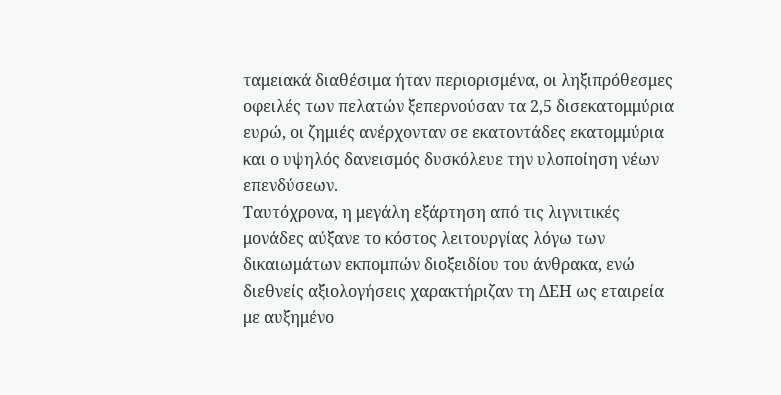ταμειακά διαθέσιμα ήταν περιορισμένα, οι ληξιπρόθεσμες οφειλές των πελατών ξεπερνούσαν τα 2,5 δισεκατομμύρια ευρώ, οι ζημιές ανέρχονταν σε εκατοντάδες εκατομμύρια και ο υψηλός δανεισμός δυσκόλευε την υλοποίηση νέων επενδύσεων.
Ταυτόχρονα, η μεγάλη εξάρτηση από τις λιγνιτικές μονάδες αύξανε το κόστος λειτουργίας λόγω των δικαιωμάτων εκπομπών διοξειδίου του άνθρακα, ενώ διεθνείς αξιολογήσεις χαρακτήριζαν τη ΔΕΗ ως εταιρεία με αυξημένο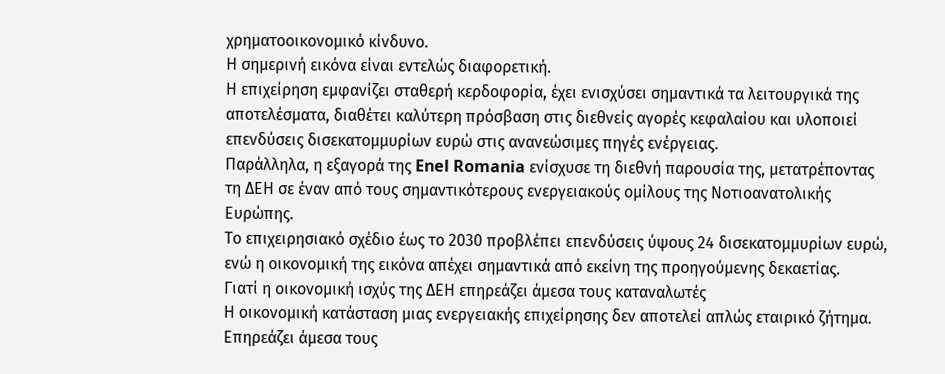χρηματοοικονομικό κίνδυνο.
Η σημερινή εικόνα είναι εντελώς διαφορετική.
Η επιχείρηση εμφανίζει σταθερή κερδοφορία, έχει ενισχύσει σημαντικά τα λειτουργικά της αποτελέσματα, διαθέτει καλύτερη πρόσβαση στις διεθνείς αγορές κεφαλαίου και υλοποιεί επενδύσεις δισεκατομμυρίων ευρώ στις ανανεώσιμες πηγές ενέργειας.
Παράλληλα, η εξαγορά της Enel Romania ενίσχυσε τη διεθνή παρουσία της, μετατρέποντας τη ΔΕΗ σε έναν από τους σημαντικότερους ενεργειακούς ομίλους της Νοτιοανατολικής Ευρώπης.
Το επιχειρησιακό σχέδιο έως το 2030 προβλέπει επενδύσεις ύψους 24 δισεκατομμυρίων ευρώ, ενώ η οικονομική της εικόνα απέχει σημαντικά από εκείνη της προηγούμενης δεκαετίας.
Γιατί η οικονομική ισχύς της ΔΕΗ επηρεάζει άμεσα τους καταναλωτές
Η οικονομική κατάσταση μιας ενεργειακής επιχείρησης δεν αποτελεί απλώς εταιρικό ζήτημα. Επηρεάζει άμεσα τους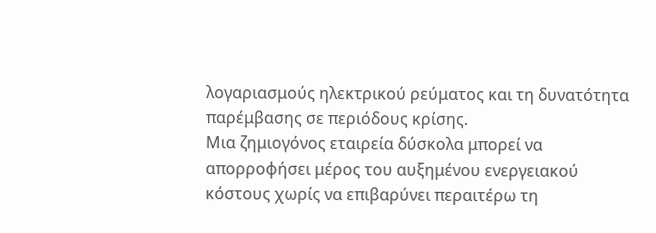λογαριασμούς ηλεκτρικού ρεύματος και τη δυνατότητα παρέμβασης σε περιόδους κρίσης.
Μια ζημιογόνος εταιρεία δύσκολα μπορεί να απορροφήσει μέρος του αυξημένου ενεργειακού κόστους χωρίς να επιβαρύνει περαιτέρω τη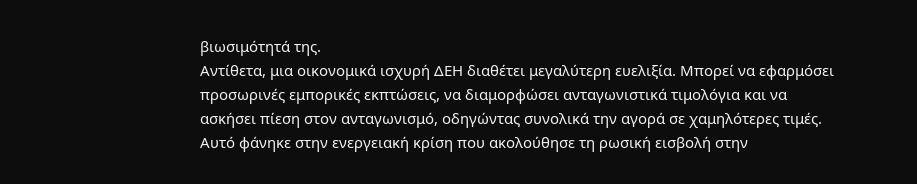βιωσιμότητά της.
Αντίθετα, μια οικονομικά ισχυρή ΔΕΗ διαθέτει μεγαλύτερη ευελιξία. Μπορεί να εφαρμόσει προσωρινές εμπορικές εκπτώσεις, να διαμορφώσει ανταγωνιστικά τιμολόγια και να ασκήσει πίεση στον ανταγωνισμό, οδηγώντας συνολικά την αγορά σε χαμηλότερες τιμές.
Αυτό φάνηκε στην ενεργειακή κρίση που ακολούθησε τη ρωσική εισβολή στην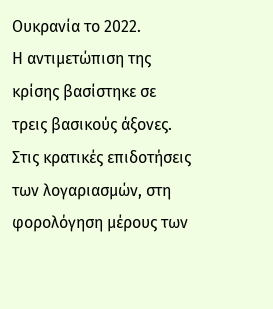Ουκρανία το 2022.
Η αντιμετώπιση της κρίσης βασίστηκε σε τρεις βασικούς άξονες. Στις κρατικές επιδοτήσεις των λογαριασμών, στη φορολόγηση μέρους των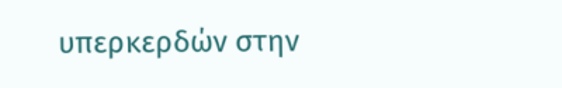υπερκερδών στην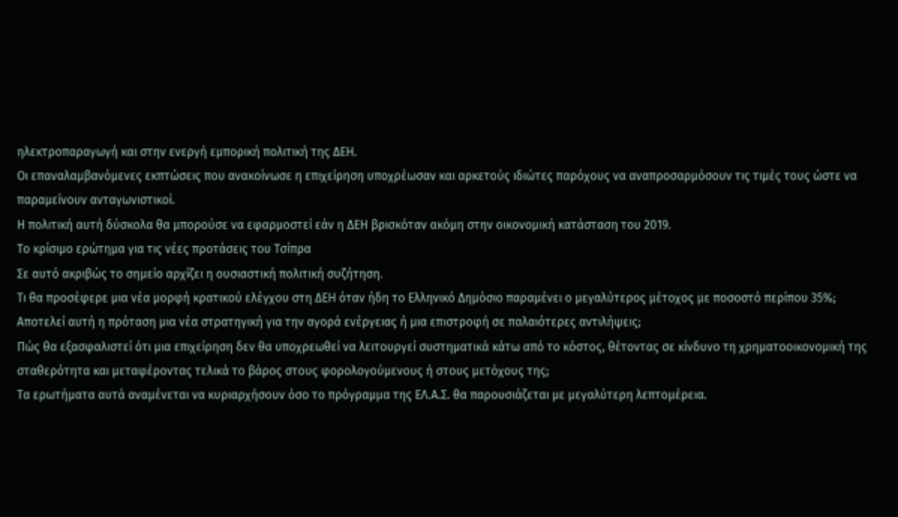ηλεκτροπαραγωγή και στην ενεργή εμπορική πολιτική της ΔΕΗ.
Οι επαναλαμβανόμενες εκπτώσεις που ανακοίνωσε η επιχείρηση υποχρέωσαν και αρκετούς ιδιώτες παρόχους να αναπροσαρμόσουν τις τιμές τους ώστε να παραμείνουν ανταγωνιστικοί.
Η πολιτική αυτή δύσκολα θα μπορούσε να εφαρμοστεί εάν η ΔΕΗ βρισκόταν ακόμη στην οικονομική κατάσταση του 2019.
Το κρίσιμο ερώτημα για τις νέες προτάσεις του Τσίπρα
Σε αυτό ακριβώς το σημείο αρχίζει η ουσιαστική πολιτική συζήτηση.
Τι θα προσέφερε μια νέα μορφή κρατικού ελέγχου στη ΔΕΗ όταν ήδη το Ελληνικό Δημόσιο παραμένει ο μεγαλύτερος μέτοχος με ποσοστό περίπου 35%;
Αποτελεί αυτή η πρόταση μια νέα στρατηγική για την αγορά ενέργειας ή μια επιστροφή σε παλαιότερες αντιλήψεις;
Πώς θα εξασφαλιστεί ότι μια επιχείρηση δεν θα υποχρεωθεί να λειτουργεί συστηματικά κάτω από το κόστος, θέτοντας σε κίνδυνο τη χρηματοοικονομική της σταθερότητα και μεταφέροντας τελικά το βάρος στους φορολογούμενους ή στους μετόχους της;
Τα ερωτήματα αυτά αναμένεται να κυριαρχήσουν όσο το πρόγραμμα της ΕΛ.Α.Σ. θα παρουσιάζεται με μεγαλύτερη λεπτομέρεια.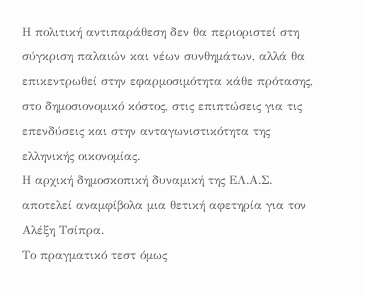Η πολιτική αντιπαράθεση δεν θα περιοριστεί στη σύγκριση παλαιών και νέων συνθημάτων, αλλά θα επικεντρωθεί στην εφαρμοσιμότητα κάθε πρότασης, στο δημοσιονομικό κόστος, στις επιπτώσεις για τις επενδύσεις και στην ανταγωνιστικότητα της ελληνικής οικονομίας.
Η αρχική δημοσκοπική δυναμική της ΕΛ.Α.Σ. αποτελεί αναμφίβολα μια θετική αφετηρία για τον Αλέξη Τσίπρα.
Το πραγματικό τεστ όμως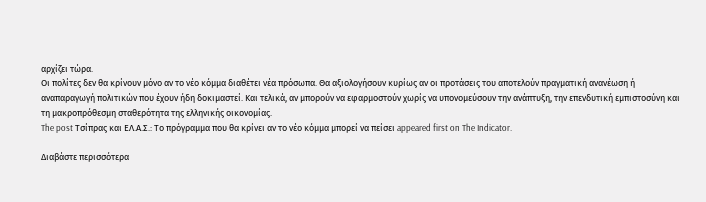αρχίζει τώρα.
Οι πολίτες δεν θα κρίνουν μόνο αν το νέο κόμμα διαθέτει νέα πρόσωπα. Θα αξιολογήσουν κυρίως αν οι προτάσεις του αποτελούν πραγματική ανανέωση ή αναπαραγωγή πολιτικών που έχουν ήδη δοκιμαστεί. Και τελικά, αν μπορούν να εφαρμοστούν χωρίς να υπονομεύσουν την ανάπτυξη, την επενδυτική εμπιστοσύνη και τη μακροπρόθεσμη σταθερότητα της ελληνικής οικονομίας.
The post Τσίπρας και ΕΛ.Α.Σ.: Το πρόγραμμα που θα κρίνει αν το νέο κόμμα μπορεί να πείσει appeared first on The Indicator.

Διαβάστε περισσότερα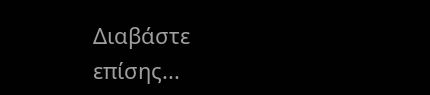Διαβάστε επίσης...